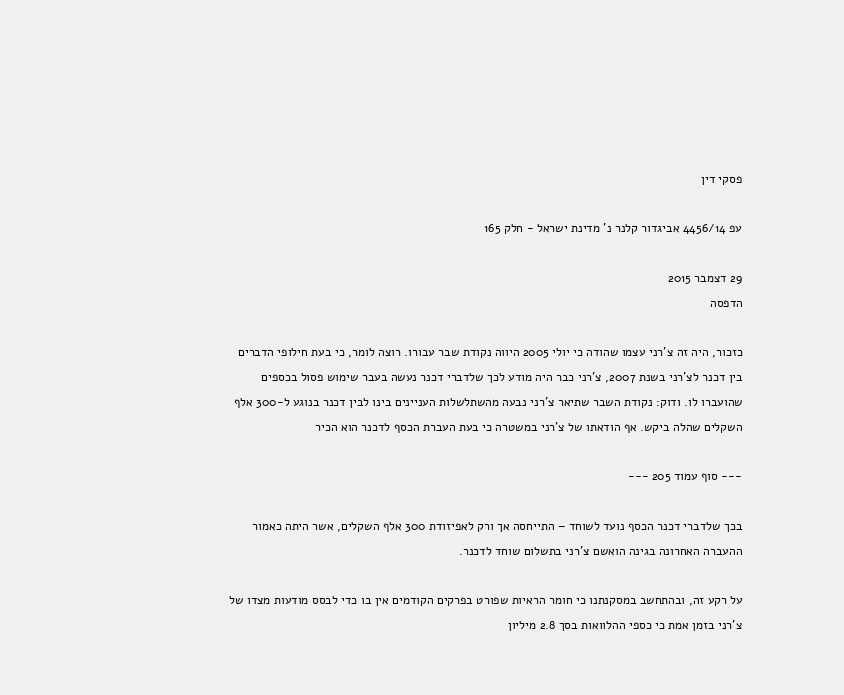פסקי דין

עפ 4456/14 אביגדור קלנר נ' מדינת ישראל - חלק 165

29 דצמבר 2015
הדפסה

כזכור, היה זה צ'רני עצמו שהודה כי יולי 2005 היווה נקודת שבר עבורו. רוצה לומר, כי בעת חילופי הדברים בין דכנר לצ'רני בשנת 2007, צ'רני כבר היה מודע לכך שלדברי דכנר נעשה בעבר שימוש פסול בכספים שהועברו לו. ודוק: נקודת השבר שתיאר צ'רני נבעה מהשתלשלות העניינים בינו לבין דכנר בנוגע ל-300 אלף השקלים שהלה ביקש. אף הודאתו של צ'רני במשטרה כי בעת העברת הכסף לדכנר הוא הכיר

--- סוף עמוד 205 ---

בכך שלדברי דכנר הכסף נועד לשוחד – התייחסה אך ורק לאפיזודת 300 אלף השקלים, אשר היתה כאמור ההעברה האחרונה בגינה הואשם צ'רני בתשלום שוחד לדכנר.

על רקע זה, ובהתחשב במסקנתנו כי חומר הראיות שפורט בפרקים הקודמים אין בו כדי לבסס מודעות מצדו של צ'רני בזמן אמת כי כספי ההלוואות בסך 2.8 מיליון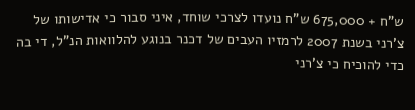ש"ח + 675,000 ש"ח נועדו לצרכי שוחד, איני סבור כי אדישותו של צ'רני בשנת 2007 לרמזיו העבים של דכנר בנוגע להלוואות הנ"ל, די בה כדי להוכיח כי צ'רני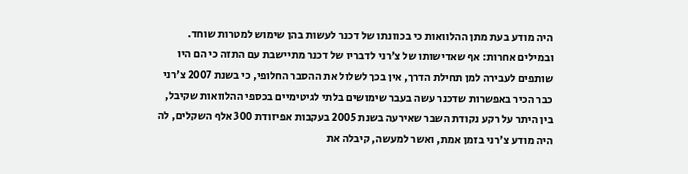היה מודע בעת מתן ההלוואות כי בכוונתו של דכנר לעשות בהן שימוש למטרות שוחד. ובמילים אחרות: אף שאדישותו של צ'רני לדבריו של דכנר מתיישבת עם התזה כי הם היו שותפים לעבירה למן תחילת הדרך, אין בכך לשלול את ההסבר החלופי, כי בשנת 2007 צ'רני כבר הכיר באפשרות שדכנר עשה בעבר שימושים בלתי לגיטימיים בכספי ההלוואות שקיבל, בין היתר על רקע נקודת השבר שאירעה בשנת 2005 בעקבות אפיזודת 300 אלף השקלים, לה היה מודע צ'רני בזמן אמת, ואשר למעשה, קיבלה את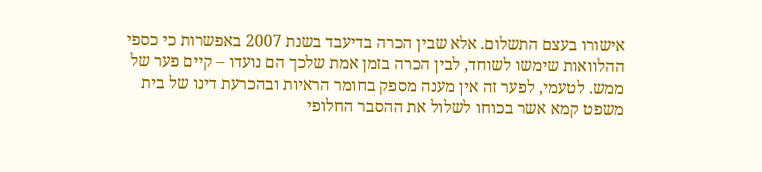אישורו בעצם התשלום. אלא שבין הכרה בדיעבד בשנת 2007 באפשרות כי כספי ההלוואות שימשו לשוחד, לבין הכרה בזמן אמת שלכך הם נועדו – קיים פער של ממש. לטעמי, לפער זה אין מענה מספק בחומר הראיות ובהכרעת דינו של בית משפט קמא אשר בכוחו לשלול את ההסבר החלופי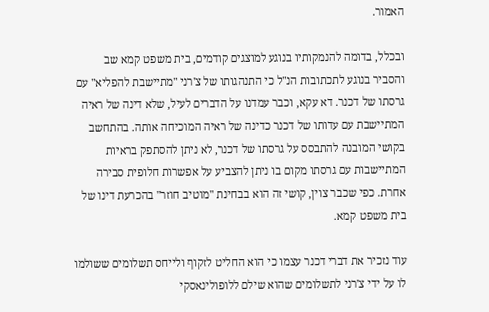האמור.

ובכלל, בדומה להנמקותיו בנוגע למוצגים קודמים, בית משפט קמא שב והסביר בנוגע לתכתובות הנ"ל כי התנהגותו של צ'רני "מתיישבת להפליא" עם גרסתו של דכנר. דא עקא, וכבר עמדנו על הדברים לעיל, שלא דינה של ראיה המתיישבת עם עדותו של דכנר כדינה של ראיה המוכיחה אותה. בהתחשב בקושי המובנה להתבסס על גרסתו של דכנר, לא ניתן להסתפק בראיות המתיישבות עם גרסתו מקום בו ניתן להצביע על אפשרות חלופית סבירה אחרת. כפי שכבר צוין, קושי זה הוא בבחינת "מוטיב חוזר" בהכרעת דינו של בית משפט קמא.

עוד נזכיר את דברי דכנר עצמו כי הוא החליט לזקוף ולייחס תשלומים ששולמו לו על ידי צ'רני לתשלומים שהוא שילם ללופולינאסקי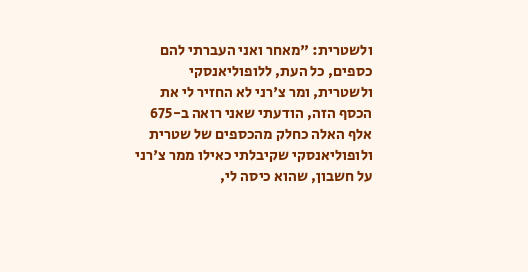ולשטרית: "מאחר ואני העברתי להם כספים, כל העת, ללופוליאנסקי ולשטרית, ומר צ'רני לא החזיר לי את הכסף הזה, הודעתי שאני רואה ב-675 אלף האלה כחלק מהכספים של שטרית ולופוליאנסקי שקיבלתי כאילו ממר צ'רני על חשבון, שהוא כיסה לי,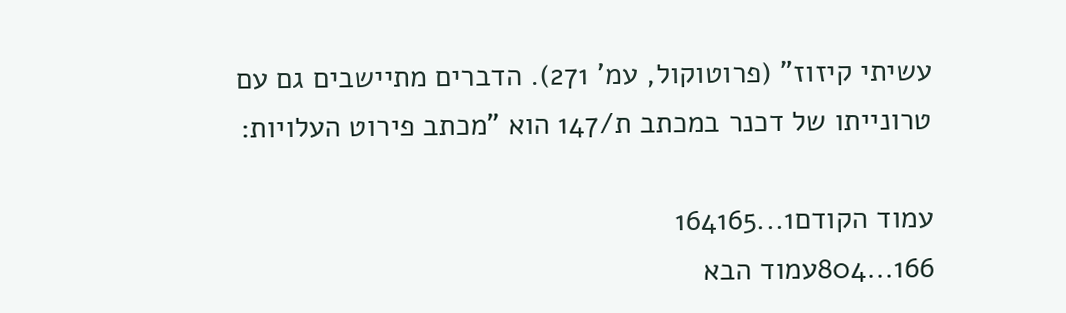עשיתי קיזוז" (פרוטוקול, עמ' 271). הדברים מתיישבים גם עם טרונייתו של דכנר במכתב ת/147 הוא "מכתב פירוט העלויות:

עמוד הקודם1...164165
166...804עמוד הבא